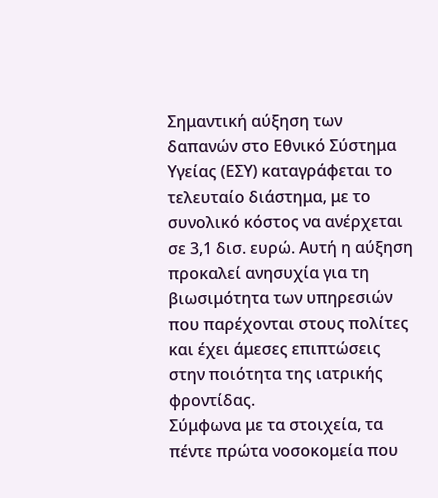Σημαντική αύξηση των δαπανών στο Εθνικό Σύστημα Υγείας (ΕΣΥ) καταγράφεται το τελευταίο διάστημα, με το συνολικό κόστος να ανέρχεται σε 3,1 δισ. ευρώ. Αυτή η αύξηση προκαλεί ανησυχία για τη βιωσιμότητα των υπηρεσιών που παρέχονται στους πολίτες και έχει άμεσες επιπτώσεις στην ποιότητα της ιατρικής φροντίδας.
Σύμφωνα με τα στοιχεία, τα πέντε πρώτα νοσοκομεία που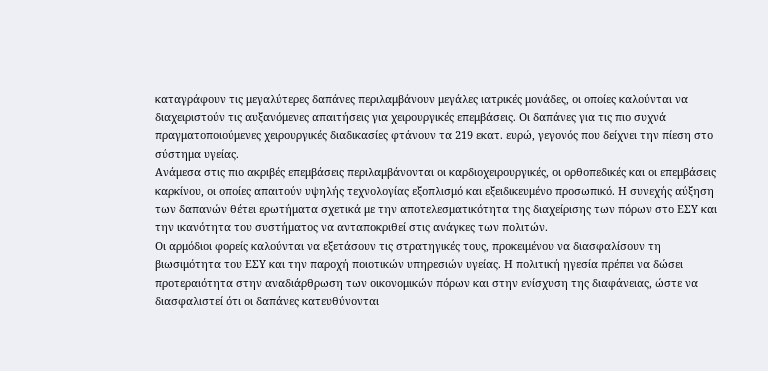καταγράφουν τις μεγαλύτερες δαπάνες περιλαμβάνουν μεγάλες ιατρικές μονάδες, οι οποίες καλούνται να διαχειριστούν τις αυξανόμενες απαιτήσεις για χειρουργικές επεμβάσεις. Οι δαπάνες για τις πιο συχνά πραγματοποιούμενες χειρουργικές διαδικασίες φτάνουν τα 219 εκατ. ευρώ, γεγονός που δείχνει την πίεση στο σύστημα υγείας.
Ανάμεσα στις πιο ακριβές επεμβάσεις περιλαμβάνονται οι καρδιοχειρουργικές, οι ορθοπεδικές και οι επεμβάσεις καρκίνου, οι οποίες απαιτούν υψηλής τεχνολογίας εξοπλισμό και εξειδικευμένο προσωπικό. Η συνεχής αύξηση των δαπανών θέτει ερωτήματα σχετικά με την αποτελεσματικότητα της διαχείρισης των πόρων στο ΕΣΥ και την ικανότητα του συστήματος να ανταποκριθεί στις ανάγκες των πολιτών.
Οι αρμόδιοι φορείς καλούνται να εξετάσουν τις στρατηγικές τους, προκειμένου να διασφαλίσουν τη βιωσιμότητα του ΕΣΥ και την παροχή ποιοτικών υπηρεσιών υγείας. Η πολιτική ηγεσία πρέπει να δώσει προτεραιότητα στην αναδιάρθρωση των οικονομικών πόρων και στην ενίσχυση της διαφάνειας, ώστε να διασφαλιστεί ότι οι δαπάνες κατευθύνονται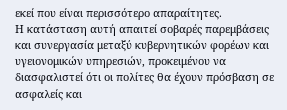εκεί που είναι περισσότερο απαραίτητες.
Η κατάσταση αυτή απαιτεί σοβαρές παρεμβάσεις και συνεργασία μεταξύ κυβερνητικών φορέων και υγειονομικών υπηρεσιών, προκειμένου να διασφαλιστεί ότι οι πολίτες θα έχουν πρόσβαση σε ασφαλείς και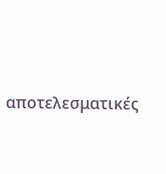αποτελεσματικές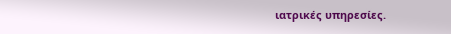ιατρικές υπηρεσίες.